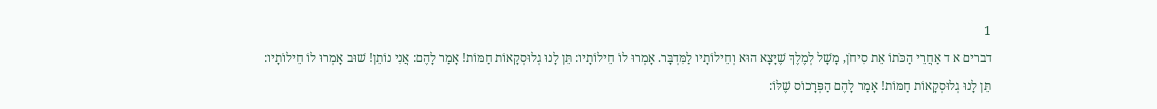1
דברים א ד אַחֲרֵי הַכֹּתוֹ אֵת סִיחֹן, מָשָׁל לְמֶלֶךְ שֶׁיָּצָא הוּא וְחֵילוֹתָיו לַמִּדְבָּר. אָמְרוּ לוֹ חֵילוֹתָיו: תֵּן לָנוּ גְלוּסְקָאוֹת חַמּוֹת! אָמַר לָהֶם: אֲנִי נוֹתֵן! שׁוּב אָמְרוּ לוֹ חֵילוֹתָיו: תֵּן לָנוּ גְלוּסְקָאוֹת חַמּוֹת! אָמַר לָהֶם הַפְּרָכוֹס שֶׁלּוֹ: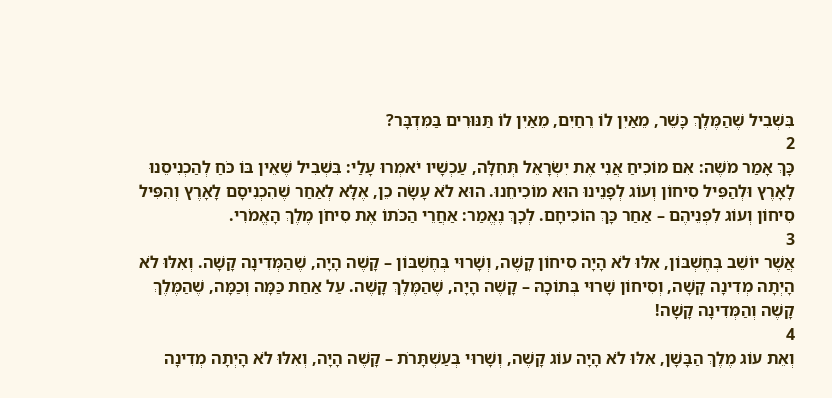בִּשְׁבִיל שֶׁהַמֶּלֶךְ כָּשֵׁר, מֵאַיִן לוֹ רֵחַיִם, מֵאַיִן לוֹ תַּנּוּרִים בַּמִּדְבָּר?
2
כָּךְ אָמַר מֹשֶׁה: אִם מוֹכִיחַ אֲנִי אֶת יִשְׂרָאֵל תְּחִלָּה, עַכְשָׁיו יֹאמְרוּ עָלַי: בִּשְׁבִיל שֶׁאֵין בּוֹ כֹּחַ לְהַכְנִיסֵנוּ לָאָרֶץ וּלְהַפִּיל סִיחוֹן וְעוֹג לְפָנֵינוּ הוּא מוֹכִיחֵנוּ. הוּא לֹא עָשָׂה כֵן, אֶלָּא לְאַחַר שֶׁהִכְנִיסָם לָאָרֶץ וְהִפִּיל סִיחוֹן וְעוֹג לִפְנֵיהֶם – אַחַר כָּךְ הוֹכִיחָם. לְכָךְ נֶאֱמַר: אַחֲרֵי הַכֹּתוֹ אֶת סִיחֹן מֶלֶךְ הָאֱמֹרִי.
3
אֲשֶׁר יוֹשֵׁב בְּחֶשְׁבּוֹן, אִלּוּ לֹא הָיָה סִיחוֹן קָשֶׁה, וְשָׁרוּי בְּחֶשְׁבּוֹן – קָשֶׁה הָיָה, שֶׁהַמְּדִינָה קָשָׁה. וְאִלּוּ לֹא הָיְתָה מְדִינָה קָשָׁה, וְסִיחוֹן שָׁרוּי בְּתוֹכָהּ – קָשֶׁה הָיָה, שֶׁהַמֶּלֶךְ קָשֶׁה. עַל אַחַת כַּמָּה וְכַמָּה, שֶׁהַמֶּלֶךְ קָשֶׁה וְהַמְּדִינָה קָשָׁה!
4
וְאֵת עוֹג מֶלֶךְ הַבָּשָׁן, אִלּוּ לֹא הָיָה עוֹג קָשֶׁה, וְשָׁרוּי בְּעַשְׁתָּרֹת – קָשֶׁה הָיָה, וְאִלּוּ לֹא הָיְתָה מְדִינָה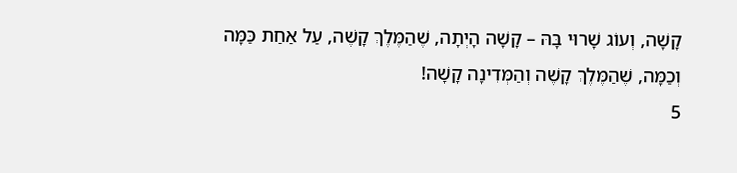קָשָׁה, וְעוֹג שָׁרוּי בָּהּ – קָשָׁה הָיְתָה, שֶׁהַמֶּלֶךְ קָשֶׁה, עַל אַחַת כַּמָּה וְכַמָּה, שֶׁהַמֶּלֶךְ קָשֶׁה וְהַמְּדִינָה קָשָׁה!
5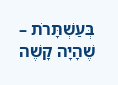בְּעַשְׁתָּרֹת – שֶׁהָיָה קָשֶׁה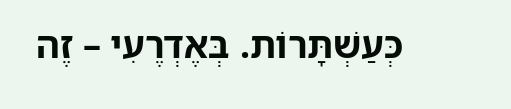כְּעַשְׁתָּרוֹת. בְּאֶדְרֶעִי – זֶה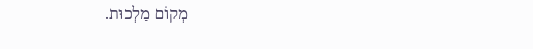מְקוֹם מַלְכוּת.